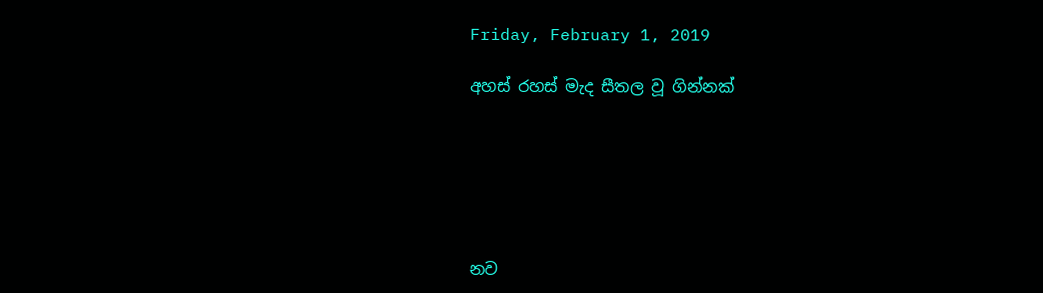Friday, February 1, 2019

අහස් රහස් මැද සීතල වූ ගින්නක්






නව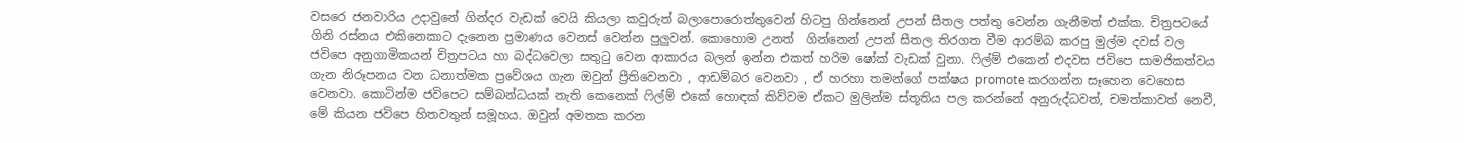වසරෙ ජනවාරිය උදාවුනේ ගින්දර වැඩක් වෙයි කියලා කවුරුත් බලාපොරොත්තුවෙන් හිටපු ගින්නෙන් උපන් සීතල පත්තු වෙන්න ගැනීමත් එක්ක. චිත්‍රපටයේ ගිනි රස්නය එකිනෙකාට දැනෙන ප්‍රමාණය වෙනස් වෙන්න පුලුවන්. කොහොම උනත්  ගින්නෙන් උපන් සීතල තිරගත වීම ආරම්බ කරපු මුල්ම දවස් වල  ජවිපෙ අනුගාමිකයන් චිත්‍රපටය හා බද්ධවෙලා සතුටු වෙන ආකාරය බලන් ඉන්න එකත් හරිම ෂෝක් වැඩක් වුනා. ෆිල්ම් එකෙන් එදවස ජවිපෙ සාමජිකත්වය ගැන නිරූපනය වන ධනාත්මක ප්‍රවේශය ගැන ඔවුන් ප්‍රීතිවෙනවා , ආඩම්බර වෙනවා , ඒ හරහා තමන්ගේ පක්ෂය promote කරගන්න සෑහෙන වෙහෙස වෙනවා. කොටින්ම ජවිපෙට සම්බන්ධයක් නැති කෙනෙක් ෆිල්ම් එකේ හොඳක් කිව්වම ඒකට මුලින්ම ස්තූතිය පල කරන්නේ අනුරුද්ධවත්, චමත්කාවත් නෙවී, මේ කියන ජවිපෙ හිතවතුන් සමූහය. ඔවුන් අමතක කරන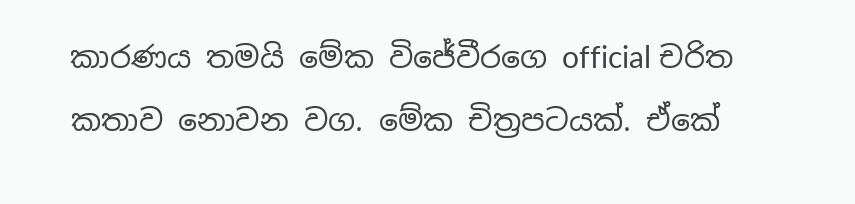කාරණය තමයි මේක විජේවීරගෙ official චරිත කතාව නොවන වග. මේක චිත්‍රපටයක්. ඒකේ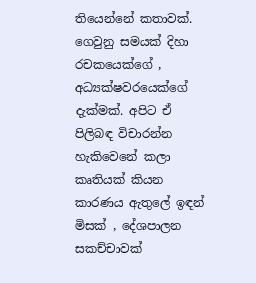තියෙන්නේ කතාවක්. ගෙවුනු සමයක් දිහා රචකයෙක්ගේ , අධ්‍යක්ෂවරයෙක්ගේ දැක්මක්. අපිට ඒ පිලිබඳ විචාරන්න හැකිවෙනේ කලා කෘතියක් කියන කාරණය ඇතුලේ ඉඳන් මිසක් , දේශපාලන සකච්චාවක්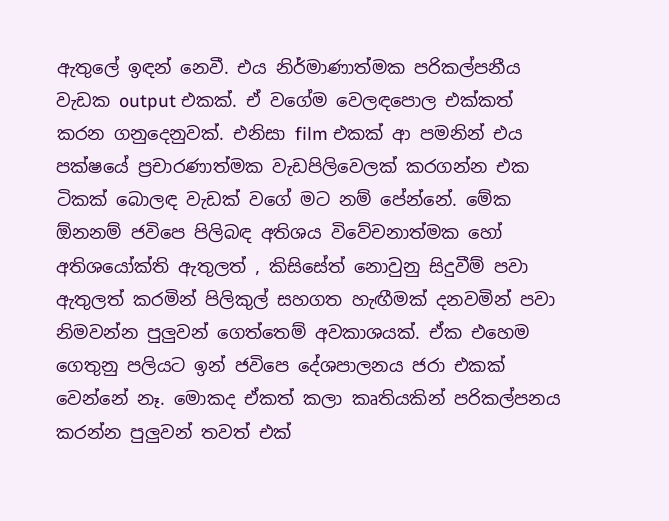ඇතුලේ ඉඳන් නෙවී. එය නිර්මාණාත්මක පරිකල්පනීය වැඩක output එකක්. ඒ වගේම වෙලඳපොල එක්කත් කරන ගනුදෙනුවක්. එනිසා film එකක් ආ පමනින් එය පක්ෂයේ ප්‍රචාරණාත්මක වැඩපිලිවෙලක් කරගන්න එක ටිකක් බොලඳ වැඩක් වගේ මට නම් පේන්නේ. මේක ඕනනම් ජවිපෙ පිලිබඳ අතිශය විවේචනාත්මක හෝ අතිශයෝක්ති ඇතුලත් , කිසිසේත් නොවුනු සිදුවීම් පවා ඇතුලත් කරමින් පිලිකුල් සහගත හැඟීමක් දනවමින් පවා නිමවන්න පුලුවන් ගෙත්තෙම් අවකාශයක්. ඒක එහෙම ගෙතුනු පලියට ඉන් ජවිපෙ දේශපාලනය ජරා එකක් වෙන්නේ නෑ. මොකද ඒකත් කලා කෘතියකින් පරිකල්පනය කරන්න පුලුවන් තවත් එක්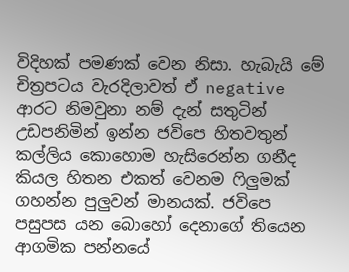විදිහක් පමණක් වෙන නිසා. හැබැයි මේ චිත්‍රපටය වැරදිලාවත් ඒ negative ආරට නිමවුනා නම් දැන් සතුටින් උඩපනිමින් ඉන්න ජවිපෙ හිතවතුන් කල්ලිය කොහොම හැසිරෙන්න ගනීද කියල හිතන එකත් වෙනම ෆිලුමක් ගහන්න පුලුවන් මානයක්. ජවිපෙ පසුපස යන බොහෝ දෙනාගේ තියෙන ආගමික පන්නයේ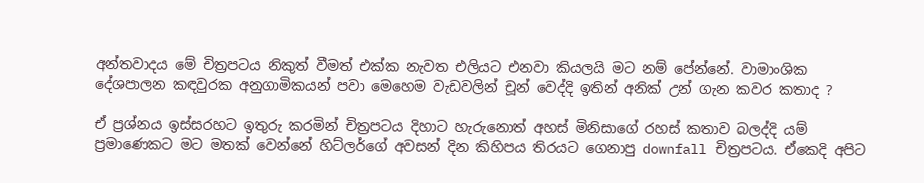අන්තවාදය මේ චිත්‍රපටය නිකුත් වීමත් එක්ක නැවත එලියට එනවා කියලයි මට නම් පේන්නේ. වාමාංශික දේශපාලන කඳවුරක අනුගාමිකයන් පවා මෙහෙම වැඩවලින් චූන් වෙද්දි ඉතින් අනික් උන් ගැන කවර කතාද ?

ඒ ප්‍රශ්නය ඉස්සරහට ඉතුරු කරමින් චිත්‍රපටය දිහාට හැරුනොත් අහස් මිනිසාගේ රහස් කතාව බලද්දි යම් ප්‍රමාණෙකට මට මතක් වෙන්නේ හිට්ලර්ගේ අවසන් දින කිහිපය තිරයට ගෙනාපු downfall චිත්‍රපටය. ඒකෙදි අපිට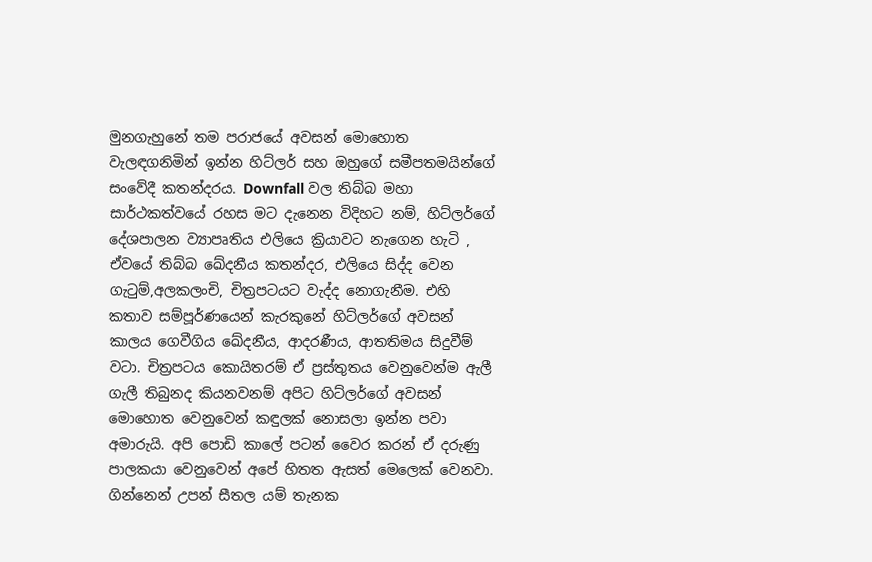මුනගැහුනේ තම පරාජයේ අවසන් මොහොත වැලඳගනිමින් ඉන්න හිට්ලර් සහ ඔහුගේ සමීපතමයින්ගේ සංවේදී කතන්දරය. Downfall වල තිබ්බ මහා සාර්ථකත්වයේ රහස මට දැනෙන විදිහට නම්, හිට්ලර්ගේ දේශපාලන ව්‍යාපෘතිය එලියෙ ක්‍රියාවට නැගෙන හැටි , ඒවයේ තිබ්බ ඛේදනීය කතන්දර, එලියෙ සිද්ද වෙන ගැටුම්,අලකලංචි, චිත්‍රපටයට වැද්ද නොගැනීම. එහි කතාව සම්පූර්ණයෙන් කැරකුනේ හිට්ලර්ගේ අවසන් කාලය ගෙවීගිය ඛේදනීය, ආදරණීය, ආතතිමය සිදුවීම් වටා. චිත්‍රපටය කොයිතරම් ඒ ප්‍රස්තුතය වෙනුවෙන්ම ඇලී ගැලී තිබුනද කියනවනම් අපිට හිට්ලර්ගේ අවසන් මොහොත වෙනුවෙන් කඳුලක් නොසලා ඉන්න පවා අමාරුයි. අපි පොඩි කාලේ පටන් වෛර කරන් ඒ දරුණු පාලකයා වෙනුවෙන් අපේ හිතත ඇසත් මෙලෙක් වෙනවා. ගින්නෙන් උපන් සීතල යම් තැනක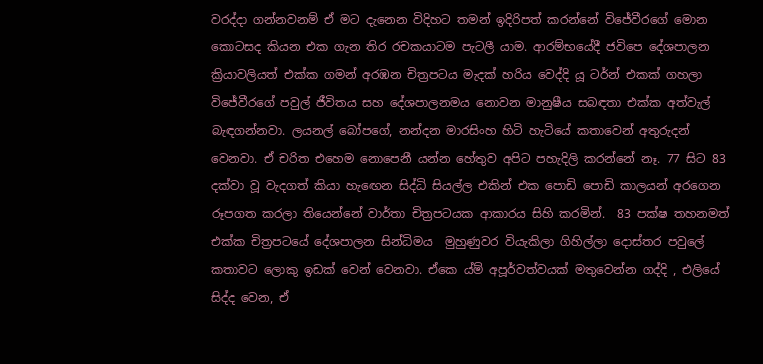වරද්දා ගන්නවනම් ඒ මට දැනෙන විදිහට තමන් ඉදිරිපත් කරන්නේ විජේවීරගේ මොන කොටසද කියන එක ගැන තිර රචකයාටම පැටලී යාම. ආරම්භයේදී ජවිපෙ දේශපාලන ක්‍රියාවලියත් එක්ක ගමන් අරඹන චිත්‍රපටය මැදක් හරිය වෙද්දි යූ ටර්න් එකක් ගහලා විජේවීරගේ පවුල් ජීවිතය සහ දේශපාලනමය නොවන මානුෂීය සබඳතා එක්ක අත්වැල් බැඳගන්නවා. ලයනල් බෝපගේ, නන්දන මාරසිංහ හිටි හැටියේ කතාවෙන් අතුරුදන් වෙනවා. ඒ චරිත එහෙම නොපෙනී යන්න හේතුව අපිට පහැදිලි කරන්නේ නෑ. 77 සිට 83 දක්වා වූ වැදගත් කියා හැඟෙන සිද්ධි සියල්ල එකින් එක පොඩි පොඩි කාලයන් අරගෙන රූපගත කරලා තියෙන්නේ වාර්තා චිත්‍රපටයක ආකාරය සිහි කරමින්.  83 පක්ෂ තහනමත් එක්ක චිත්‍රපටයේ දේශපාලන සින්ධිමය  මුහුණුවර වියැකිලා ගිහිල්ලා දොස්තර පවුලේ කතාවට ලොකු ඉඩක් වෙන් වෙනවා. ඒකෙ ය්ම් අපූර්වත්වයක් මතුවෙන්න ගද්දි , එලියේ සිද්ද වෙන, ඒ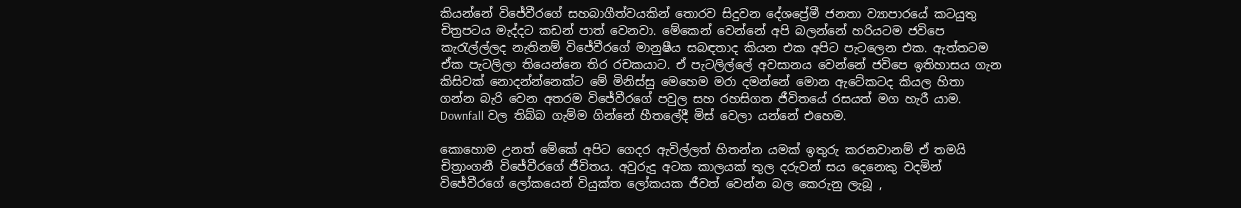කියන්නේ විජේවීරගේ සහබාගීත්වයකින් තොරව සිදුවන දේශප්‍රේමී ජනතා ව්‍යාපාරයේ කටයුතු චිත්‍රපටය මැද්දට කඩන් පාත් වෙනවා. මේකෙන් වෙන්නේ අපි බලන්නේ හරියටම ජවිපෙ කැරැල්ල්ලද නැතිනම් විජේවීරගේ මානුෂීය සබඳතාද කියන එක අපිට පැටලෙන එක. ඇත්තටම ඒක පැටලිලා තියෙන්නෙ තිර රචකයාට. ඒ පැටලිල්ලේ අවසානය වෙන්නේ ජවිපෙ ඉතිහාසය ගැන කිසිවක් නොදන්න්නෙක්ට මේ මිනිස්සු මෙහෙම මරා දමන්නේ මොන ඇටේකටද කියල හිතා ගන්න බැරි වෙන අතරම විජේවීරගේ පවුල සහ රහසිගත ජීවිතයේ රසයත් මග හැරී යාම. Downfall වල තිබ්බ ගැම්ම ගින්නේ හීතලේදී මිස් වෙලා යන්නේ එහෙම.

කොහොම උනත් මේකේ අපිට ගෙදර ඇවිල්ලත් හිතන්න යමක් ඉතුරු කරනවානම් ඒ තමයි චිත්‍රාංගනී විජේවීරගේ ජීවිතය. අවුරුදු අටක කාලයක් තුල දරුවන් සය දෙනෙකු වදමින් විජේවීරගේ ලෝකයෙන් වියුක්ත ලෝකයක ජීවත් වෙන්න බල කෙරුනු ලැබූ ,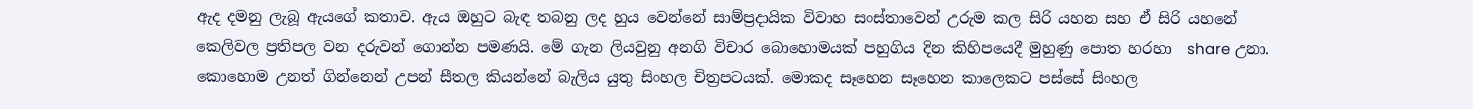ඇද දමනු ලැබූ ඇයගේ කතාව. ඇය ඔහුට බැඳ තබනු ලද හුය වෙන්නේ සාම්ප්‍රදායික විවාහ සංස්තාවෙන් උරුම කල සිරි යහන සහ ඒ සිරි යහනේ කෙලිවල ප්‍රතිපල වන දරුවන් ගොන්න පමණයි. මේ ගැන ලියවුනු අනගි විචාර බොහොමයක් පහුගිය දින කිහිපයෙදී මුහුණු පොත හරහා  share උනා. කොහොම උනත් ගින්නෙන් උපන් සීතල කියන්නේ බැලිය යුතු සිංහල චිත්‍රපටයක්. මොකද සෑහෙන සෑහෙන කාලෙකට පස්සේ සිංහල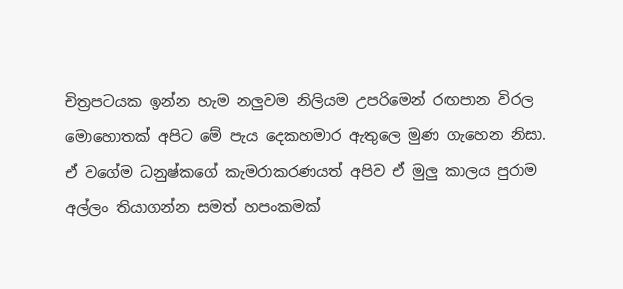චිත්‍රපටයක ඉන්න හැම නලුවම නිලියම උපරිමෙන් රඟපාන විරල මොහොතක් අපිට මේ පැය දෙකහමාර ඇතුලෙ මුණ ගැහෙන නිසා. ඒ වගේම ධනුෂ්කගේ කැමරාකරණයත් අපිව ඒ මුලු කාලය පුරාම අල්ලං තියාගන්න සමත් හපංකමක්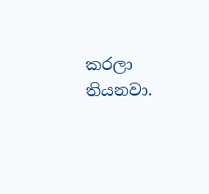කරලා තියනවා.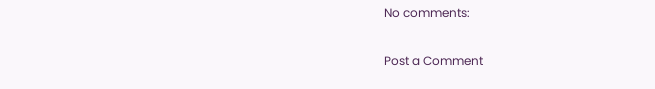No comments:

Post a Comment